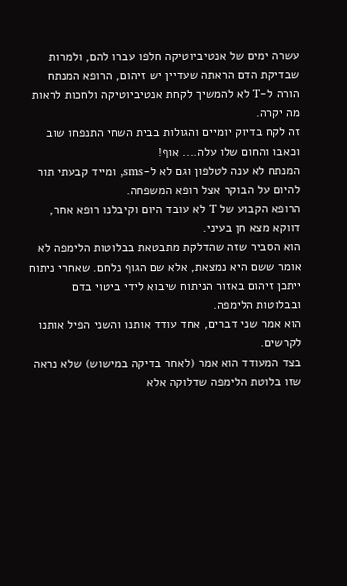עשרה ימים של אנטיביוטיקה חלפו עברו להם, ולמרות שבדיקת הדם הראתה שעדיין יש זיהום, הרופא המנתח הורה ל-T לא להמשיך לקחת אנטיביוטיקה ולחכות לראות מה יקרה.
זה לקח בדיוק יומיים והגולות בבית השחי התנפחו שוב וכאבו והחום שלו עלה.... אוף!
המנתח לא ענה לטלפון וגם לא ל-sms, ומייד קבעתי תור להיום על הבוקר אצל רופא המשפחה.
הרופא הקבוע של T לא עובד היום וקיבלנו רופא אחר, דווקא מצא חן בעיני.
הוא הסביר שזה שהדלקת מתבטאת בבלוטות הלימפה לא אומר ששם היא נמצאת, אלא שם הגוף נלחם. שאחרי ניתוח ייתכן זיהום באזור הניתוח שיבוא לידי ביטוי בדם ובבלוטות הלימפה.
הוא אמר שני דברים, אחד עודד אותנו והשני הפיל אותנו לקרשים.
בצד המעודד הוא אמר (לאחר בדיקה במישוש) שלא נראה שזו בלוטת הלימפה שדלוקה אלא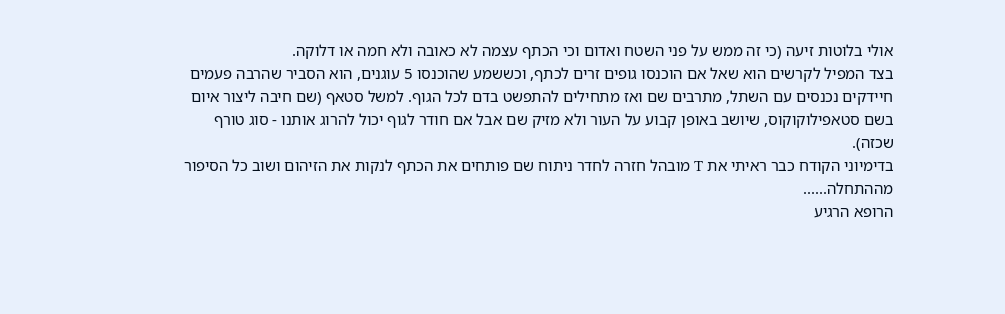אולי בלוטות זיעה (כי זה ממש על פני השטח ואדום וכי הכתף עצמה לא כאובה ולא חמה או דלוקה.
בצד המפיל לקרשים הוא שאל אם הוכנסו גופים זרים לכתף, וכששמע שהוכנסו 5 עוגנים, הוא הסביר שהרבה פעמים חיידקים נכנסים עם השתל, מתרבים שם ואז מתחילים להתפשט בדם לכל הגוף. למשל סטאף (שם חיבה ליצור איום בשם סטאפילוקוקוס, שיושב באופן קבוע על העור ולא מזיק שם אבל אם חודר לגוף יכול להרוג אותנו - סוג טורף שכזה).
בדימיוני הקודח כבר ראיתי את T מובהל חזרה לחדר ניתוח שם פותחים את הכתף לנקות את הזיהום ושוב כל הסיפור מההתחלה......
הרופא הרגיע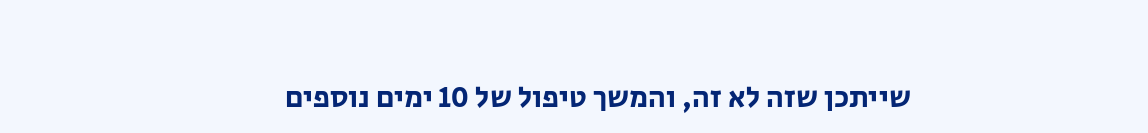שייתכן שזה לא זה, והמשך טיפול של 10 ימים נוספים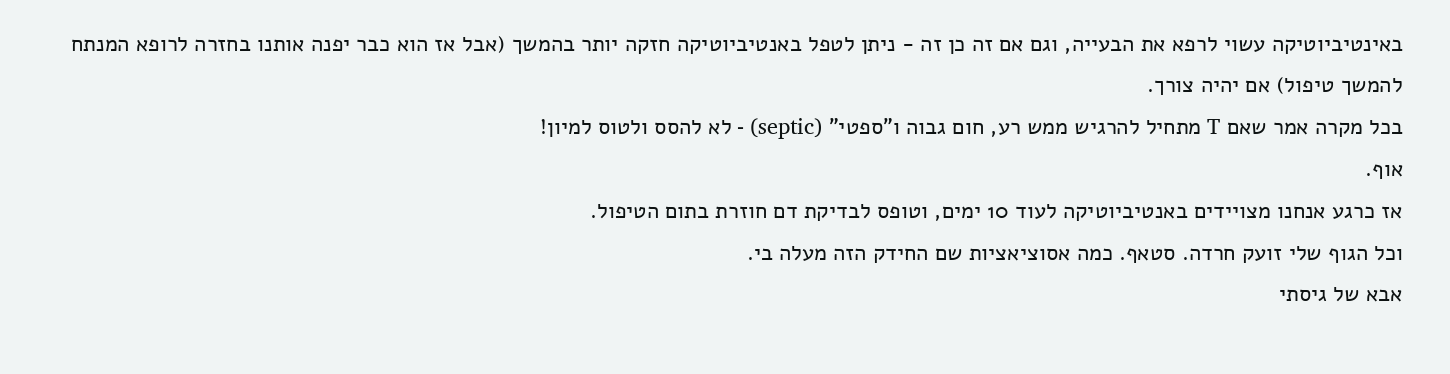באינטיביוטיקה עשוי לרפא את הבעייה, וגם אם זה כן זה - ניתן לטפל באנטיביוטיקה חזקה יותר בהמשך (אבל אז הוא כבר יפנה אותנו בחזרה לרופא המנתח להמשך טיפול) אם יהיה צורך.
בכל מקרה אמר שאם T מתחיל להרגיש ממש רע, חום גבוה ו"ספטי" (septic) - לא להסס ולטוס למיון!
אוף.
אז כרגע אנחנו מצויידים באנטיביוטיקה לעוד 10 ימים, וטופס לבדיקת דם חוזרת בתום הטיפול.
וכל הגוף שלי זועק חרדה. סטאף. כמה אסוציאציות שם החידק הזה מעלה בי.
אבא של גיסתי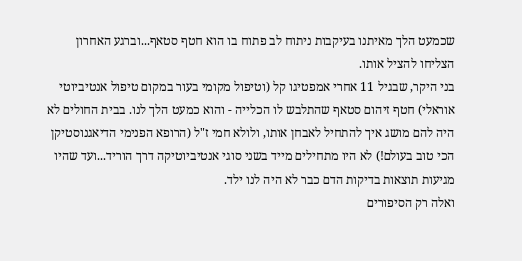שכמעט הלך מאיתנו בעיקבות ניתוח לב פתוח בו הוא חטף סטאף...וברגע האחרון הצליחו להציל אותו.
בני היקר, שבגיל 11 אחרי אמפטיגו קל (וטיפול מקומי בעור במקום טיפול אנטיביוטי אוראלי) חטף זיהום סטאף שהתלבש לו הכלייה - והוא כמעט הלך לנו. בבית החולים לא היה להם מושג איך להתחיל לאבחן אותו, ולולא חמי ז"ל (הרופא הפנימי הדיאגנוסטיקן הכי טוב בעולם!) לא היו מתחילים מייד בשני סוגי אנטיביוטיקה דרך הוריד...ועד שהיו מגיעות תוצאות בדיקות הדם כבר לא היה לנו ילד.
ואלה רק הסיפורים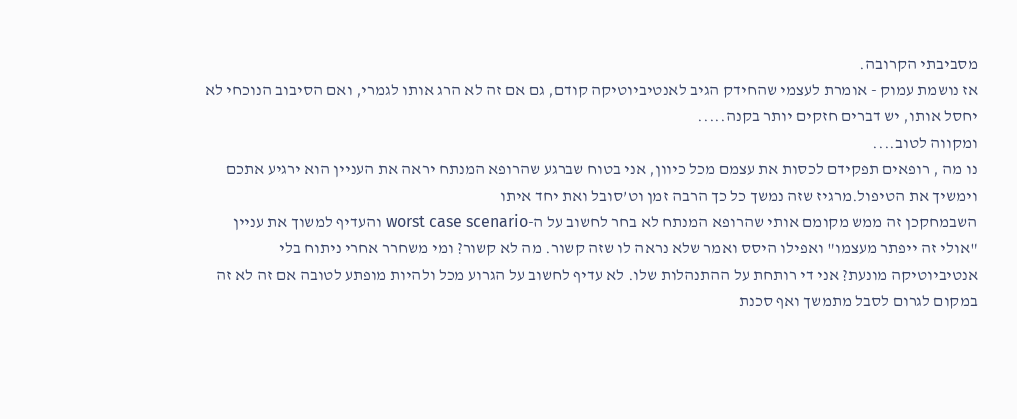מסביבתי הקרובה.
אז נושמת עמוק - אומרת לעצמי שהחידק הגיב לאנטיביוטיקה קודם, גם אם זה לא הרג אותו לגמרי, ואם הסיבוב הנוכחי לא יחסל אותו, יש דברים חזקים יותר בקנה.....
ומקווה לטוב....
נו מה , רופאים תפקידם לכסות את עצמם מכל כיוון, אני בטוח שברגע שהרופא המנתח יראה את העניין הוא ירגיע אתכם וימשיך את הטיפול.מרגיז שזה נמשך כל כך הרבה זמן וט’סובל ואת יחד איתו
השבמחקכן זה ממש מקומם אותי שהרופא המנתח לא בחר לחשוב על ה-worst case scenario והעדיף למשוך את עניין "אולי זה ייפתר מעצמו" ואפילו היסס ואמר שלא נראה לו שזה קשור. מה לא קשור? ומי משחרר אחרי ניתוח בלי אנטיביוטיקה מונעת? אני די רותחת על ההתנהלות שלו. לא עדיף לחשוב על הגרוע מכל ולהיות מופתע לטובה אם זה לא זה במקום לגרום לסבל מתמשך ואף סכנת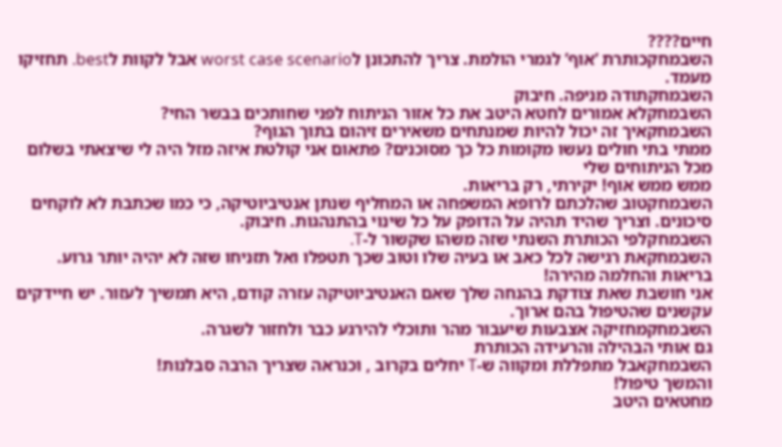חיים????
השבמחקכותרת ’אוף’ לגמרי הולמת. צריך להתכונן לworst case scenario אבל לקוות לbest. תחזיקו מעמד.
השבמחקתודה מניפה. חיבוק
השבמחקלא אמורים לחטא היטב את כל אזור הניתוח לפני שחותכים בבשר החי?
השבמחקאיך זה יכול להיות שמנתחים משאירים זיהום בתוך הגוף?
ממתי בתי חולים נעשו מקומות כל כך מסוכנים? פתאום אני קולטת איזה מזל היה לי שיצאתי בשלום מכל הניתוחים שלי
ממש ממש אוף! יקירתי, רק בריאות.
השבמחקטוב שהלכתם לרופא המשפחה או המחליף שנתן אנטיביוטיקה, כי כמו שכתבת לא לוקחים סיכונים. וצריך שהיד תהיה על הדופק על כל שינוי בהתנהגות. חיבוק.
השבמחקלפי הכותרת השנתי שזה משהו שקשור ל-T.
השבמחקאת רגישה לכל כאב או בעיה שלו וטוב שכך תטפלו ואל תזניחו שזה לא יהיה יותר גרוע. בריאות והחלמה מהירה!
אני חושבת שאת צודקת בהנחה שלך שאם האנטיביוטיקה עזרה קודם, היא תמשיך לעזור. יש חיידקים עקשנים שהטיפול בהם ארוך.
השבמחקמחזיקה אצבעות שיעבור מהר ותוכלי להירגע כבר ולחזור לשגרה.
גם אותי הבהילה והרעידה הכותרת
השבמחקאבל מתפללת ומקווה ש-T יחלים בקרוב , וכנראה שצריך הרבה סבלנות!
והמשך טיפול!
מחטאים היטב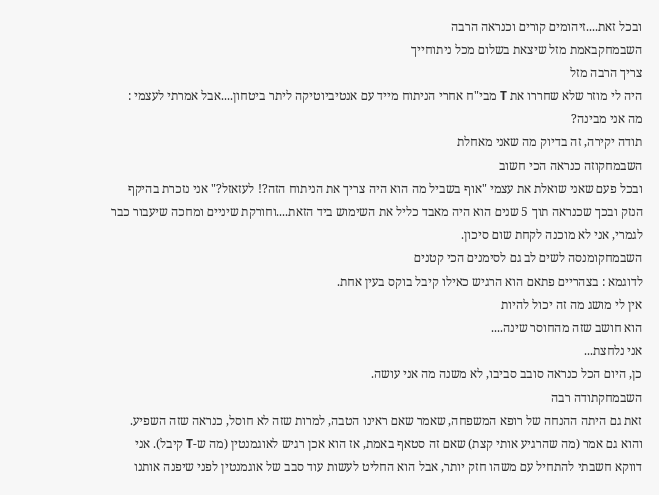ובכל זאת....זיהומים קורים וכנראה הרבה
השבמחקבאמת מזל שיצאת בשלום מכל ניתוחייך
צריך הרבה מזל
היה לי מוזר שלא שחררו את T מבי"ח אחרי הניתוח מייד עם אנטיביוטיקה ליתר ביטחון....אבל אמרתי לעצמי : מה אני מבינה?
תודה יקירה, זה בדיוק מה שאני מאחלת
השבמחקוזה כנראה הכי חשוב
ובכל פעם שאני שואלת את עצמי "אוף בשביל מה הוא היה צריך את הניתוח הזה?! לעזאזל?" אני נזכרת בהיקף הנזק ובכך שכנראה תוך 5 שנים הוא היה מאבד כליל את השימוש ביד הזאת....וחורקת שיניים ומחכה שיעבור כבר
לגמרי, אני לא מוכנה לקחת שום סיכון.
השבמחקומנסה לשים לב גם לסימנים הכי קטנים
לדוגמא : בצהריים פתאם הוא הרגיש כאילו קיבל בוקס בעין אחת.
אין לי מושג מה זה יכול להיות
הוא חושב שזה מהחוסר שינה....
אני נלחצת...
כן, היום הכל כנראה סובב סביבו, לא משנה מה אני עושה.
השבמחקתודה רבה
זאת גם היתה ההנחה של רופא המשפחה, שאמר שאם ראינו הטבה, למרות שזה לא חוסל, כנראה שזה השפיע. והוא גם אמר (מה שהרגיע אותי קצת) שאם זה סטאף באמת, אז הוא אכן רגיש לאוגמנטין (מה ש-T קיבל). אני דווקא חשבתי להתחיל עם משהו חזק יותר, אבל הוא החליט לעשות עוד סבב של אוגמנטין לפני שיפנה אותנו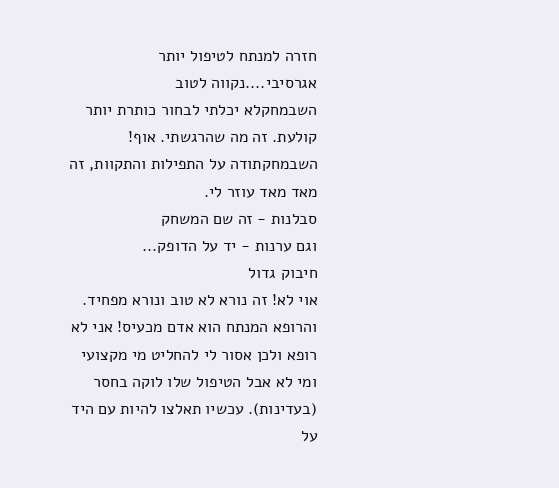חזרה למנתח לטיפול יותר אגרסיבי....נקווה לטוב
השבמחקלא יכלתי לבחור כותרת יותר קולעת. זה מה שהרגשתי. אוף!
השבמחקתודה על התפילות והתקוות, זה מאד מאד עוזר לי.
סבלנות - זה שם המשחק
וגם ערנות - יד על הדופק...
חיבוק גדול
אוי לא! זה נורא לא טוב ונורא מפחיד. והרופא המנתח הוא אדם מכעיס! אני לא רופא ולכן אסור לי להחליט מי מקצועי ומי לא אבל הטיפול שלו לוקה בחסר (בעדינות). עכשיו תאלצו להיות עם היד על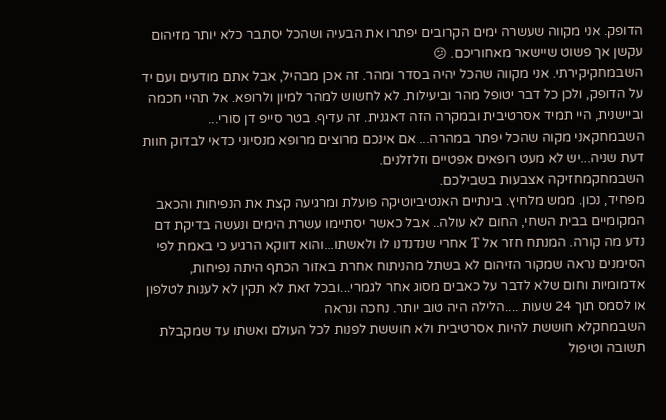הדופק. אני מקווה שעשרה ימים הקרובים יפתרו את הבעיה ושהכל יסתבר כלא יותר מזיהום עקשן אך פשוט שיישאר מאחוריכם. 😕
השבמחקיקירתי. אני מקווה שהכל יהיה בסדר ומהר. זה אכן מבהיל, אבל אתם מודעים ועם יד על הדופק, ולכן כל דבר יטופל מהר וביעילות. לא לחשוש למהר למיון ולרופא. אל תהיי חכמה וביישנית, היי תמיד אסרטיבית ובמקרה הזה דאגנית. זה עדיף. בטר סייפ דן סורי...
השבמחקאני מקוה שהכל יפתר במהרה... אם אינכם מרוצים מרופא מנסיוני כדאי לבדוק חוות דעת שניה...יש לא מעט רופאים אפטיים וזלזלנים.
השבמחקמחזיקה אצבעות בשבילכם.
מפחיד, נכון. ממש מלחיץ. בינתיים האנטיביוטיקה פועלת ומרגיעה קצת את הנפיחות והכאב המקומיים בבית השחי, החום לא עולה.. אבל כאשר יסתיימו עשרת הימים ונעשה בדיקת דם נדע מה קורה. המנתח חזר אל T אחרי שנדנדנו לו ולאשתו...והוא דווקא הרגיע כי באמת לפי הסימנים נראה שמקור הזיהום לא בשתל מהניתוח אחרת באזור הכתף היתה נפיחות, אדמומיות וחום שלא לדבר על כאבים מסוג אחר לגמרי...ובכל זאת לא תקין לא לענות לטלפון או לסמס תוך 24 שעות ....הלילה היה טוב יותר. נחכה ונראה
השבמחקלא חוששת להיות אסרטיבית ולא חוששת לפנות לכל העולם ואשתו עד שמקבלת תשובה וטיפול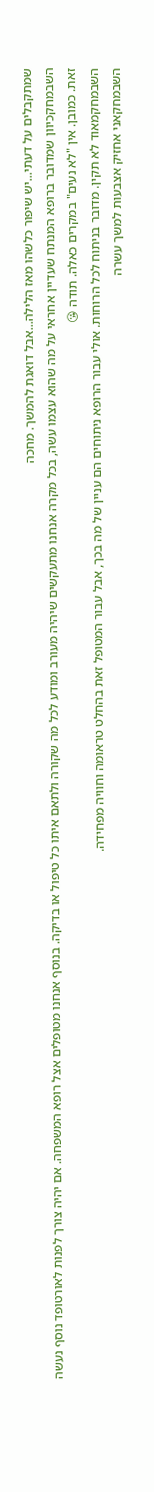שמתקבלים על דעתי...יש שיפור כלשהו מאז הלילה...אבל דואגת להמשך. מחכה
השבמחקכיוון שמדובר ברופא המנתח שעדיין אחראי על מה שהוא עצמו עשה, בכל מקרה אנחנו מתעקשים שיהיה מעורב ומודע לכל מה שקורה ולתאם איתו כל טיפול או בדיקה. בנוסף אנחנו מטופלים אצל רופא המשפחה. אם יהיה צורך לפנות לאורטופד נוסף נעשה זאת. כמובן. אין "לא נעים" במקרים כאלה. תודה 😘
השבמחקמאוד לא תקין. מדובר בניתוח לכל הרוחות. אולי עבור הרופא ניתוחים הם עניין של מה בכך, אבל עבור המטופל זאת בהחלט טראומה וחוויה מפחידה.
השבמחקאני אחזיק אצבעות למשך עשרה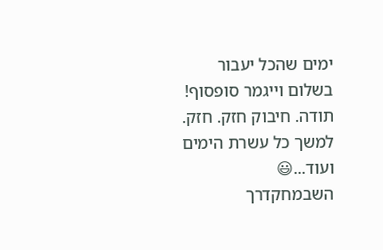ימים שהכל יעבור בשלום וייגמר סופסוף!
תודה. חיבוק חזק. חזק. למשך כל עשרת הימים ועוד...😃
השבמחקדרך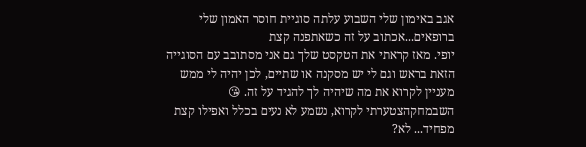אגב באימון שלי השבוע עלתה סוגיית חוסר האמון שלי ברופאים...אכתוב על זה כשאתפנה קצת
יופי. מאז קראתי את הטקסט שלך גם אני מסתובב עם הסוגייה הזאת בראש וגם לי יש מסקנה או שתיים, לכן יהיה לי ממש מעניין לקרוא את מה שיהיה לך להגיד על זה. 😘
השבמחקהצטערתי לקרוא, נשמע לא נעים בכלל ואפילו קצת מפחיד... לא?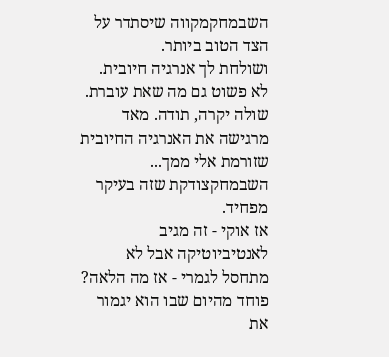השבמחקמקווה שיסתדר על הצד הטוב ביותר.
ושולחת לך אנרגיה חיובית. לא פשוט גם מה שאת עוברת.
שולה יקרה, תודה. מאד מרגישה את האנרגיה החיובית שזורמת אלי ממך...
השבמחקצודקת שזה בעיקר מפחיד.
אז אוקי - זה מגיב לאנטיביוטיקה אבל לא מתחסל לגמרי - אז מה הלאה? פוחד מהיום שבו הוא יגמור את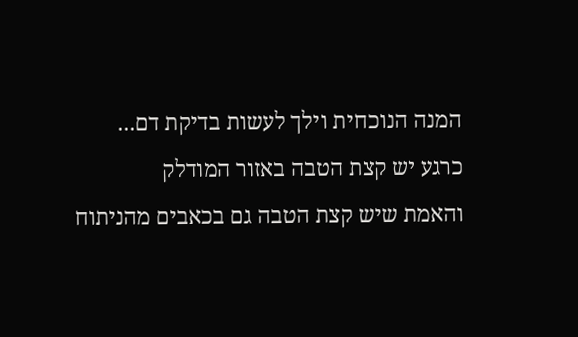המנה הנוכחית וילך לעשות בדיקת דם...
כרגע יש קצת הטבה באזור המודלק
והאמת שיש קצת הטבה גם בכאבים מהניתוח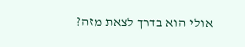אולי הוא בדרך לצאת מזה?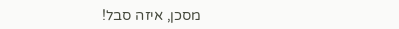מסכן, איזה סבל!